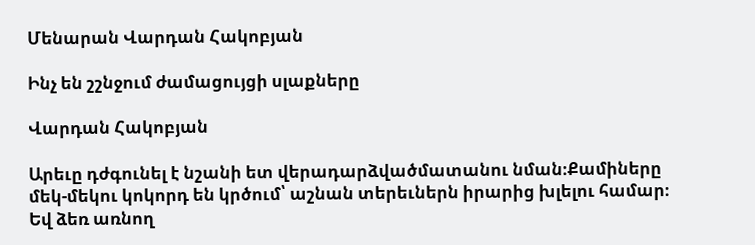Մենարան Վարդան Հակոբյան

Ինչ են շշնջում ժամացույցի սլաքները

Վարդան Հակոբյան

Արեւը դժգունել է նշանի ետ վերադարձվածմատանու նման։Քամիները մեկ-մեկու կոկորդ են կրծում՝ աշնան տերեւներն իրարից խլելու համար։ Եվ ձեռ առնող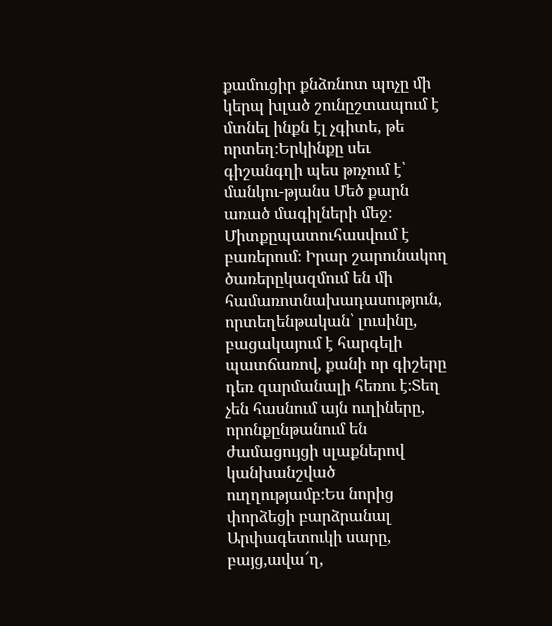քամուցիր քնձռնոտ պոչը մի կերպ խլած շունըշտապում է մտնել ինքն էլ չգիտե, թե որտեղ։Երկինքը սեւ գիշանգղի պես թռչում է՝ մանկու-թյանս Մեծ քարն առած մագիլների մեջ։ Միտքըպատուհասվում է բառերում։ Իրար շարունակող ծառերըկազմում են մի համառոտնախադասություն, որտեղենթական՝ լուսինը, բացակայում է հարգելի պատճառով, քանի որ գիշերը դեռ զարմանալի հեռու է։Տեղ չեն հասնում այն ուղիները, որոնքընթանում են ժամացույցի սլաքներով կանխանշված ուղղությամբ։Ես նորից փորձեցի բարձրանալ Արփագետուկի սարը, բայց,ավա՜ղ,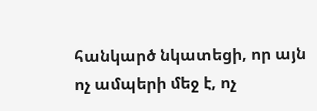հանկարծ նկատեցի, որ այն ոչ ամպերի մեջ է, ոչ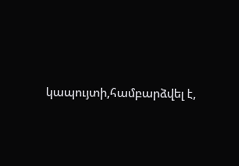կապույտի,համբարձվել է,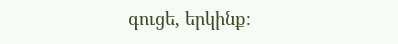գուցե, երկինք։